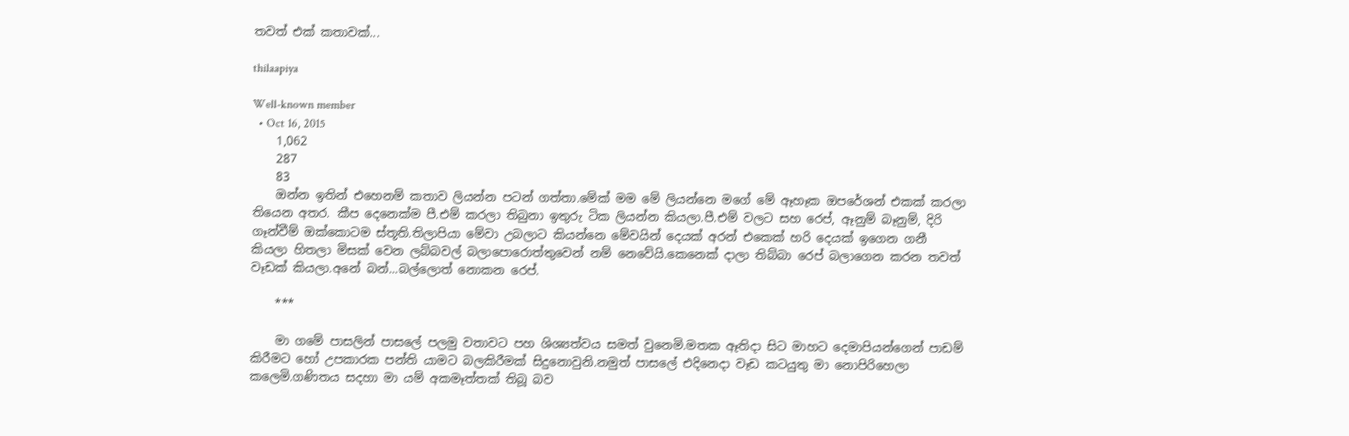තවත් එක් කතාවක්...

thilaapiya

Well-known member
  • Oct 16, 2015
    1,062
    287
    83
    ඔන්න ඉතින් එහෙනම් කතාව ලියන්න පටන් ගත්තා.මේක් මම මේ ලියන්නෙ මගේ මේ ඈහෑක ඔපරේශන් එකක් කරලා තියෙන අතර. කීප දෙනෙක්ම පී.එම් කරලා තිබුනා ඉතුරු ටික ලියන්න කියලා.පී.එම් වලට සහ රෙප්, ඈනුම් බෑනුම්, දිරි ගෑන්වීම් ඔක්කොටම ස්තූති.තිලාපියා මේවා උබලාට කියන්නෙ මේවයින් දෙයක් අරන් එකෙක් හරි දෙයක් ඉගෙන ගනී කියලා හිතලා මිසක් වෙන ලබ්බවල් බලාපොරොත්තුවෙන් නම් නෙවේයි.කෙනෙක් දාලා තිබ්බා රෙප් බලාගෙන කරන තවත් වෑඩක් කියලා.අනේ බන්...බල්ලොත් නොකන රෙප්.

    ***

    මා ගමේ පාසලින් පාසලේ පලමු වතාවට පහ ශිශ්‍යත්වය සමත් වුනෙමි.මතක ඈතිදා සිට මාහට දෙමාපියන්ගෙන් පාඩම් කිරීමට හෝ උපකාරක පන්ති යාමට බලකිරීමක් සිදුනොවුනි.නමුත් පාසලේ එදිනෙදා වෑඩ කටයුතු මා නොපිරිහෙලා කලෙමි.ගණිතය සදහා මා යම් අකමෑත්තක් තිබූ බව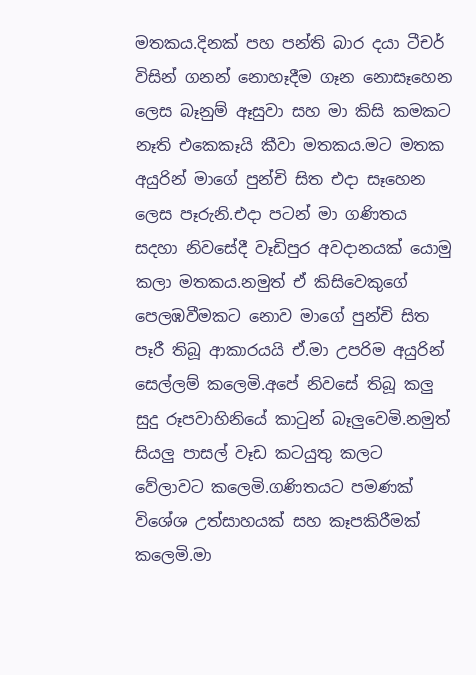මතකය.දිනක් පහ පන්ති බාර දයා ටීචර් විසින් ගනන් නොහෑදීම ගෑන නොසෑහෙන ලෙස බෑනුම් ඈසුවා සහ මා කිසි කමකට නෑති එකෙකෑයි කීවා මතකය.මට මතක අයුරින් මාගේ පුන්චි සිත එදා සෑහෙන ලෙස පෑරුනි.එදා පටන් මා ගණිතය සදහා නිවසේදී වෑඩිපුර අවදානයක් යොමු කලා මතකය.නමුත් ඒ කිසිවෙකුගේ පෙලඹවීමකට නොව මාගේ පුන්චි සිත පෑරී තිබූ ආකාරයයි ඒ.මා උපරිම අයුරින් සෙල්ලම් කලෙමි.අපේ නිවසේ තිබූ කලු සුදු රූපවාහිනියේ කාටුන් බෑලුවෙමි.නමුත් සියලු පාසල් වෑඩ කටයුතු කලට වේලාවට කලෙමි.ගණිතයට පමණක් විශේශ උත්සාහයක් සහ කෑපකිරීමක් කලෙමි.මා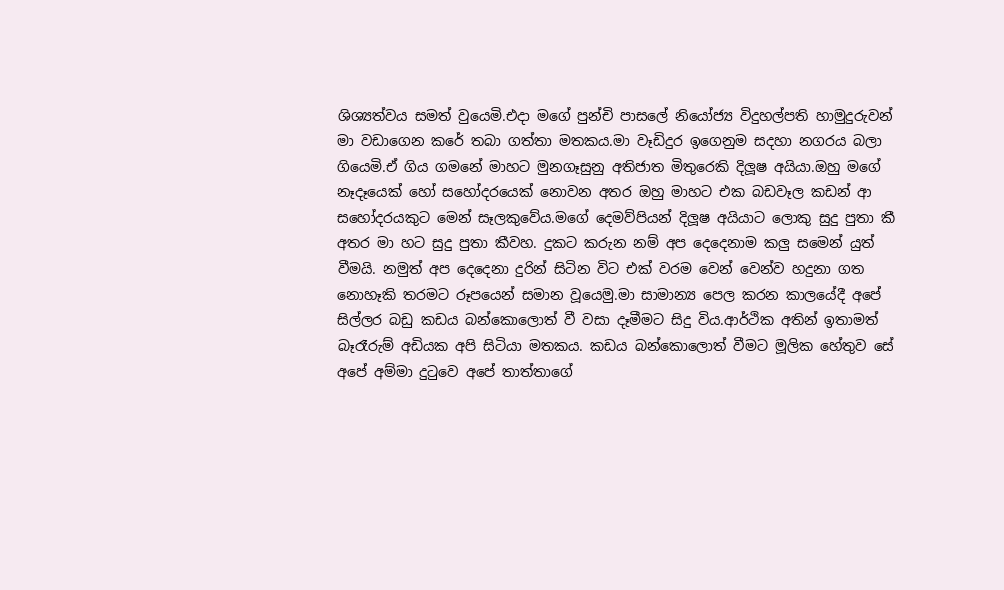ශිශ්‍යත්වය සමත් වුයෙමි.එදා මගේ පුන්චි පාසලේ නියෝජ්‍ය විදුහල්පති හාමුදුරුවන් මා වඩාගෙන කරේ තබා ගත්තා මතකය.මා වෑඩිදුර ඉගෙනුම සදහා නගරය බලා ගියෙමි.ඒ ගිය ගමනේ මාහට මුනගෑසුනු අතිජාත මිතුරෙකි දිලූෂ අයියා.ඔහු මගේ නෑදෑයෙක් හෝ සහෝදරයෙක් නොවන අතර ඔහු මාහට එක බඩවෑල කඩන් ආ සහෝදරයකුට මෙන් සෑලකුවේය.මගේ දෙමව්පියන් දිලූෂ අයියාට ලොකු සුදු පුතා කී අතර මා හට සුදු පුතා කීවහ. දුකට කරුන නම් අප දෙදෙනාම කලු සමෙන් යුත් වීමයි. නමුත් අප දෙදෙනා දුරින් සිටින විට එක් වරම වෙන් වෙන්ව හදුනා ගත නොහෑකි තරමට රූපයෙන් සමාන වූයෙමු.මා සාමාන්‍ය පෙල කරන කාලයේදී අපේ සිල්ලර බඩු කඩය බන්කොලොත් වී වසා දෑමීමට සිදු විය.ආර්ථික අතින් ඉතාමත් බෑරෑරුම් අඩියක අපි සිටියා මතකය. කඩය බන්කොලොත් වීමට මූලික හේතුව සේ අපේ අම්මා දුටුවෙ අපේ තාත්තාගේ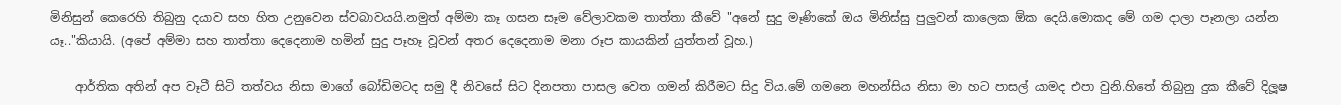මිනිසුන් කෙරෙහි තිබුනු දයාව සහ හිත උනුවෙන ස්වබාවයයි.නමුත් අම්මා කෑ ගසන සෑම වේලාවකම තාත්තා කීවේ "අනේ සුදු මෑණිකේ ඔය මිනිස්සු පුලුවන් කාලෙක ඕක දෙයි.මොකද මේ ගම දාලා පෑනලා යන්න යෑ.."කියායි. (අපේ අම්මා සහ තාත්තා දෙදෙනාම හමින් සුදු පෑහෑ වූවන් අතර දෙදෙනාම මනා රූප කායකින් යුත්තන් වූහ.)

    ආර්තික අතින් අප වෑටී සිටි තත්වය නිසා මාගේ බෝඩිමටද සමු දී නිවසේ සිට දිනපතා පාසල වෙත ගමන් කිරීමට සිදු විය.මේ ගමනෙ මහන්සිය නිසා මා හට පාසල් යාමද එපා වුනි.හිතේ තිබුනු දුක කීවේ දිලූෂ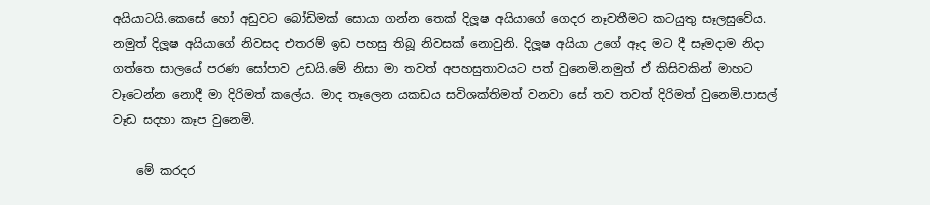අයියාටයි.කෙසේ හෝ අඩුවට බෝඩිමක් සොයා ගන්න තෙක් දිලූෂ අයියාගේ ගෙදර නෑවතීමට කටයුතු සෑලසුවේය. නමුත් දිලූෂ අයියාගේ නිවසද එතරම් ඉඩ පහසු තිබූ නිවසක් නොවුනි. දිලූෂ අයියා උගේ ඈද මට දී සෑමදාම නිදා ගත්තෙ සාලයේ පරණ සෝපාව උඩයි.මේ නිසා මා තවත් අපහසුතාවයට පත් වුනෙමි.නමුත් ඒ කිසිවකින් මාහට වෑටෙන්න නොදී මා දිරිමත් කලේය. මාද තෑලෙන යකඩය සවිශක්තිමත් වනවා සේ තව තවත් දිරිමත් වුනෙමි.පාසල් වෑඩ සදහා කෑප වුනෙමි.

    මේ කරදර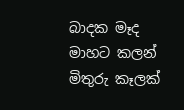බාදක මෑද මාහට කලන් මිතුරු කෑලක්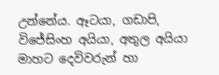උන්නේය. ඈටයා, ගඩාපි, විජේසිංහ අයියා, අතුල අයියා මාහට දෙවිවරුන් හා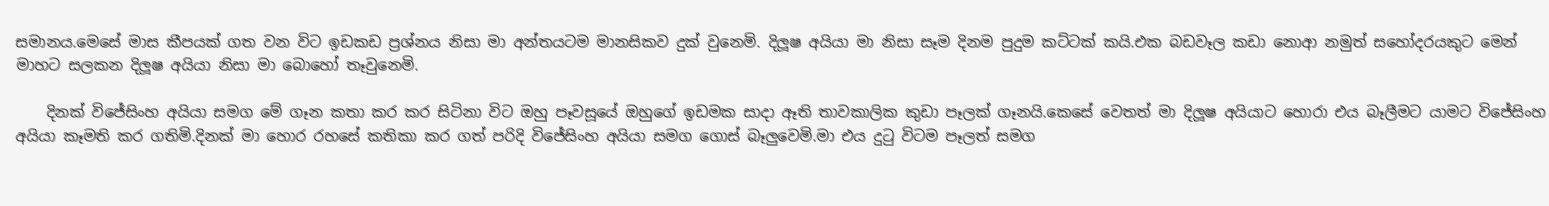සමානය.මෙසේ මාස කීපයක් ගත වන විට ඉඩකඩ ප්‍රශ්නය නිසා මා අන්තයටම මානසිකව දුක් වුනෙමි. දිලූෂ අයියා මා නිසා සෑම දිනම පුදුම කට්ටක් කයි.එක බඩවෑල කඩා නොආ නමුත් සහෝදරයකුට මෙන් මාහට සලකන දිලූෂ අයියා නිසා මා බොහෝ තෑවුනෙමි.

    දිනක් විජේසිංහ අයියා සමග මේ ගෑන කතා කර කර සිටිනා විට ඔහු පෑවසූයේ ඔහුගේ ඉඩමක සාදා ඈති තාවකාලික කුඩා පෑලක් ගෑනයි.කෙසේ වෙතත් මා දිලූෂ අයියාට හොරා එය බෑලීමට යාමට විජේසිංහ අයියා කෑමති කර ගතිමි.දිනක් මා හොර රහසේ කතිකා කර ගත් පරිදි විජේසිංහ අයියා සමග ගොස් බෑලුවෙමි.මා එය දුටු විටම පෑලත් සමග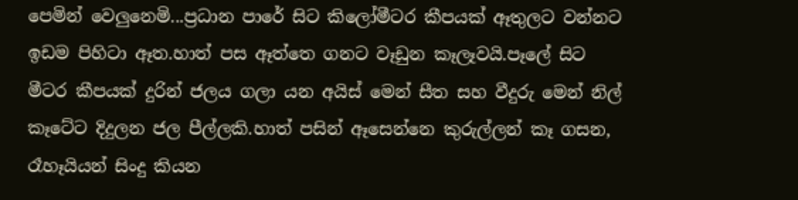පෙමින් වෙලුනෙමි...ප්‍රධාන පාරේ සිට කිලෝමීටර කීපයක් ඈතුලට වන්නට ඉඩම පිහිටා ඈත.හාත් පස ඈත්තෙ ගනට වෑඩුන කෑලෑවයි.පෑලේ සිට මීටර කීපයක් දුරින් ජලය ගලා යන අයිස් මෙන් සීත සහ වීදුරු මෙන් නිල් කෑටේට දිදුලන ජල පීල්ලකි.හාත් පසින් ඈසෙන්නෙ කුරුල්ලන් කෑ ගසන, රෑහෑයියන් සිංදු කියන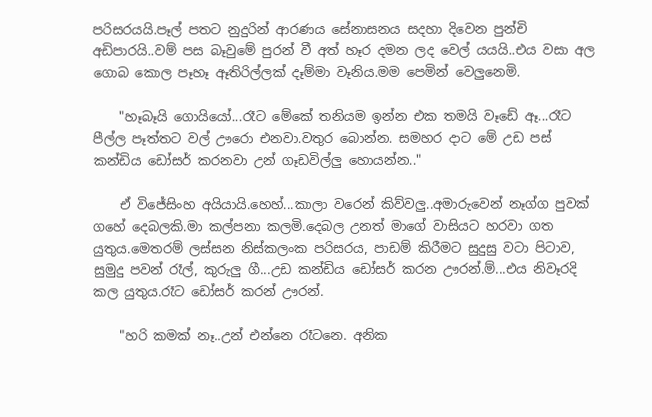පරිසරයයි.පෑල් පතට නුදුරින් ආරණ‍ය සේනාසනය සදහා දිවෙන පුන්චි අඩිපාරයි..වම් පස බෑවුමේ පුරන් වී අත් හෑර දමන ලද වෙල් යයයි..එය වසා අල ගොබ කොල පෑහෑ ඈතිරිල්ලක් දෑම්මා වෑනිය.මම පෙමින් වෙලුනෙමි.

    "හෑබෑයි ගොයියෝ...රෑට මේකේ තනියම ඉන්න එක තමයි වෑඩේ ඈ...රෑට පීල්ල පෑත්තට වල් ඌරො එනවා.වතුර බොන්න. සමහර දාට මේ උඩ පස් කන්ඩිය ඩෝසර් කරනවා උන් ගෑඩවිල්ලු හොයන්න.."

    ඒ විජේසිංහ අයියායි.හෙහ්...කාලා වරෙන් කිව්වලු..අමාරුවෙන් නෑග්ග පුවක් ගහේ දෙබලකි.මා කල්පනා කලමි.දෙබල උනත් මාගේ වාසියට හරවා ගත යුතුය.මෙතරම් ලස්සන නිස්කලංක පරිසරය, පාඩම් කිරීමට සුදුසු වටා පිටාව, සුමුදු පවන් රෑල්, කුරුලු ගී...උඩ කන්ඩිය ඩෝසර් කරන ඌරන්.ම්...එය නිවෑරදි කල යුතුය.රෑට ඩෝසර් කරන් ඌරන්.

    "හරි කමක් නෑ..උන් එන්නෙ රෑටනෙ. අනික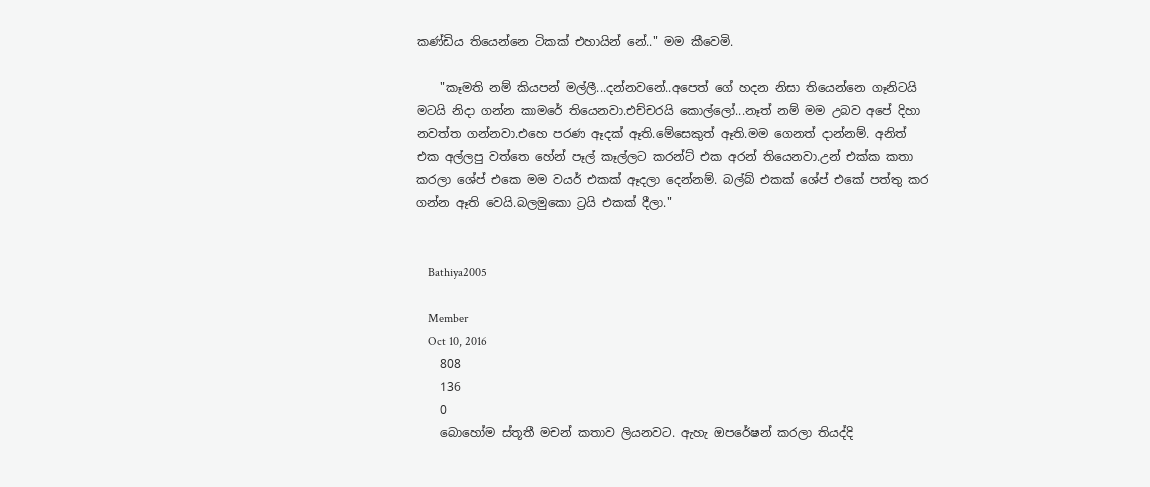කණ්ඩිය තියෙන්නෙ ටිකක් එහායින් නේ.." මම කීවෙමි.

    "කෑමති නම් කියපන් මල්ලී...දන්නවනේ..අපෙත් ගේ හදන නිසා තියෙන්නෙ ගෑනිටයි මටයි නිදා ගන්න කාමරේ තියෙනවා.එච්චරයි කොල්ලෝ...නෑත් නම් මම උබව අපේ දිහා නවත්ත ගන්නවා.එහෙ පරණ ඈදක් ඈති.මේසෙකුත් ඈති.මම ගෙනත් දාන්නම්. අනිත් එක අල්ලපු වත්තෙ හේන් පෑල් කෑල්ලට කරන්ට් එක අරන් තියෙනවා.උන් එක්ක කතා කරලා ශේප් එකෙ මම වයර් එකක් ඈදලා දෙන්නම්. බල්බ් එකක් ශේප් එකේ පත්තු කර ගන්න ඈති වෙයි.බලමුකො ට්‍රයි එකක් දීලා."


    Bathiya2005

    Member
    Oct 10, 2016
    808
    136
    0
    බොහෝම ස්තූතී මචන් කතාව ලියනවට. ඇහැ ඔපරේෂන් කරලා තියද්දි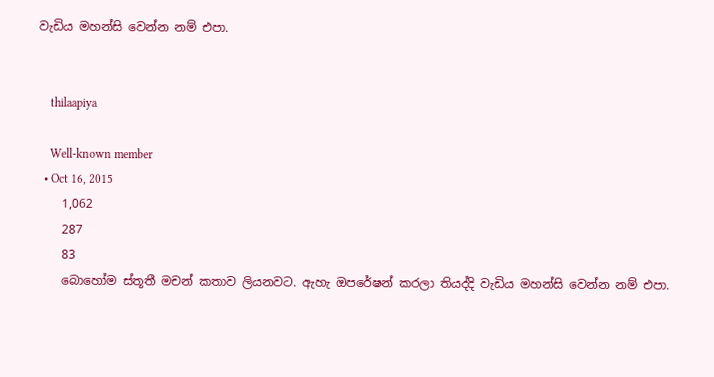වැඩිය මහන්සි වෙන්න නම් එපා.


    thilaapiya

    Well-known member
  • Oct 16, 2015
    1,062
    287
    83
    බොහෝම ස්තූතී මචන් කතාව ලියනවට. ඇහැ ඔපරේෂන් කරලා තියද්දි වැඩිය මහන්සි වෙන්න නම් එපා.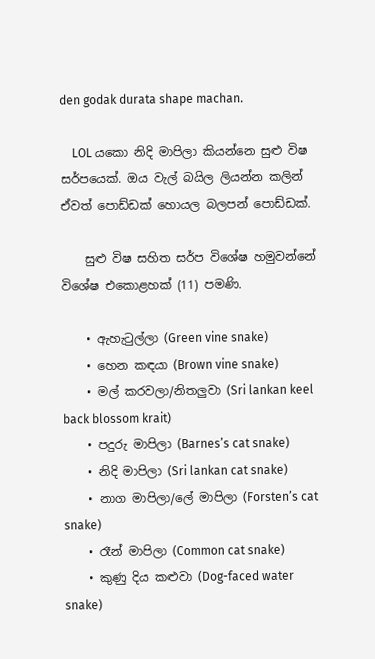den godak durata shape machan.

    LOL යකො නිදි මාපිලා කියන්නෙ සුළු විෂ සර්පයෙක්. ඔය වැල් බයිල ලියන්න කලින් ඒවත් පොඩ්ඩක් හොයල බලපන් පොඩ්ඩක්.

    සුළු විෂ සහිත සර්ප විශේෂ හමුවන්නේ විශේෂ එකොළහක් (11) පමණි.

    • ඇහැටුල්ලා (Green vine snake)
    • හෙන කඳයා (Brown vine snake)
    • මල් කරවලා/නිතලුවා (Sri lankan keel back blossom krait)
    • පදුරු මාපිලා (Barnes’s cat snake)
    • නිදි මාපිලා (Sri lankan cat snake)
    • නාග මාපිලා/ලේ මාපිලා (Forsten’s cat snake)
    • රෑන් මාපිලා (Common cat snake)
    • කුණු දිය කළුවා (Dog-faced water snake)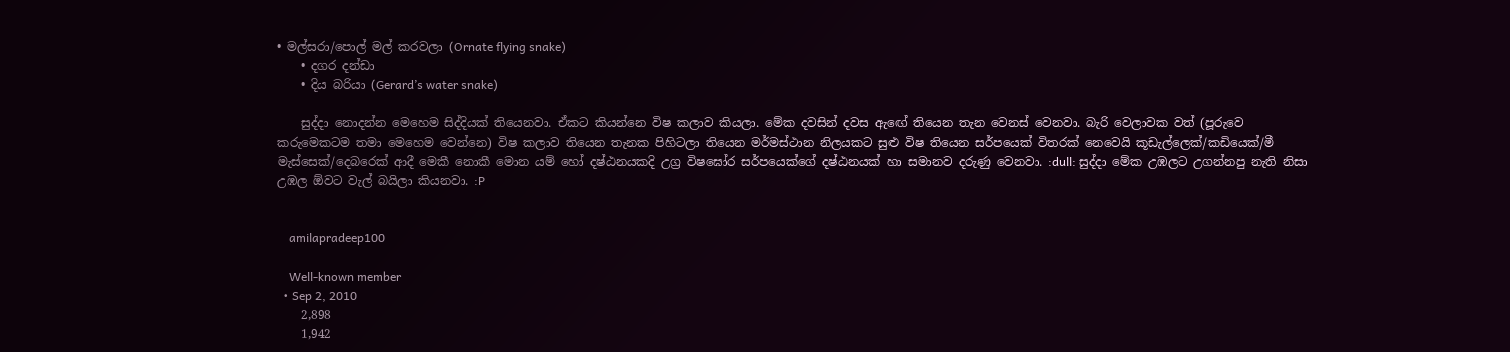• මල්සරා/පොල් මල් කරවලා (Ornate flying snake)
    • දගර දන්ඩා
    • දිය බරියා (Gerard’s water snake)

    සුද්දා නොදන්න මෙහෙම සිද්දියක් තියෙනවා. ඒකට කියන්නෙ විෂ කලාව කියලා. මේක දවසින් දවස ඇඟේ තියෙන තැන වෙනස් වෙනවා. බැරි වෙලාවක වත් (පූරුවෙ කරුමෙකටම තමා මෙහෙම වෙන්නෙ) විෂ කලාව තියෙන තැනක පිහිටලා තියෙන මර්මස්ථාන නිලයකට සුළු විෂ තියෙන සර්පයෙක් විතරක් නෙවෙයි කූඩැල්ලෙක්/කඩියෙක්/මී මැස්සෙක්/දෙබරෙක් ආදී මෙකී නොකී මොන යම් හෝ දෂ්ඨනයකදි උග්‍ර විෂඝෝර සර්පයෙක්ගේ දෂ්ඨනයක් හා සමානව දරුණු වෙනවා. :dull: සුද්දා මේක උඹලට උගන්නපු නැති නිසා උඹල ඕවට වැල් බයිලා කියනවා. :P


    amilapradeep100

    Well-known member
  • Sep 2, 2010
    2,898
    1,942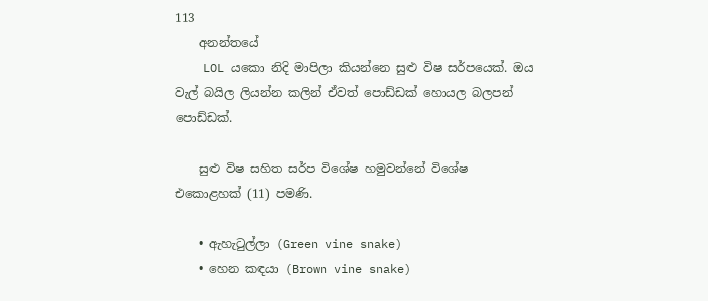113
    අනන්තයේ
    LOL යකො නිදි මාපිලා කියන්නෙ සුළු විෂ සර්පයෙක්. ඔය වැල් බයිල ලියන්න කලින් ඒවත් පොඩ්ඩක් හොයල බලපන් පොඩ්ඩක්.

    සුළු විෂ සහිත සර්ප විශේෂ හමුවන්නේ විශේෂ එකොළහක් (11) පමණි.

    • ඇහැටුල්ලා (Green vine snake)
    • හෙන කඳයා (Brown vine snake)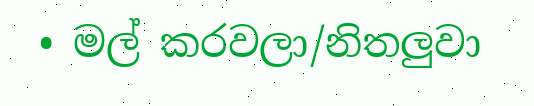• මල් කරවලා/නිතලුවා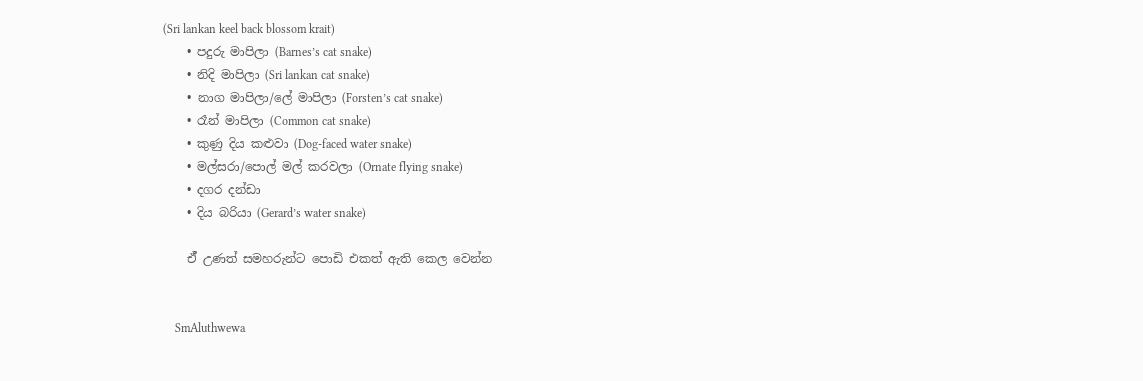(Sri lankan keel back blossom krait)
    • පදුරු මාපිලා (Barnes’s cat snake)
    • නිදි මාපිලා (Sri lankan cat snake)
    • නාග මාපිලා/ලේ මාපිලා (Forsten’s cat snake)
    • රෑන් මාපිලා (Common cat snake)
    • කුණු දිය කළුවා (Dog-faced water snake)
    • මල්සරා/පොල් මල් කරවලා (Ornate flying snake)
    • දගර දන්ඩා
    • දිය බරියා (Gerard’s water snake)

    ඒ් උණත් සමහරුන්ට පොඩි එකත් ඇති කෙල වෙන්න


    SmAluthwewa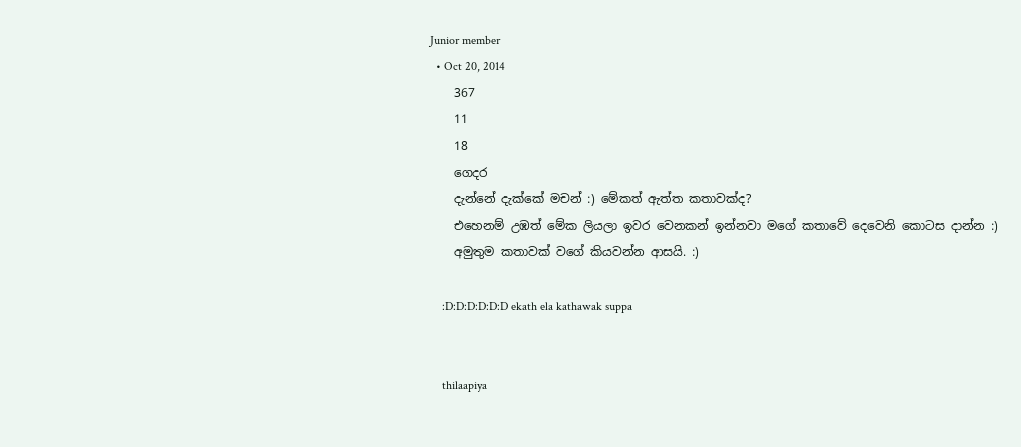Junior member
  • Oct 20, 2014
    367
    11
    18
    ගෙදර
    දැන්නේ දැක්කේ මචන් :) මේකත් ඇත්ත කතාවක්ද?
    එහෙනම් උඹත් මේක ලියලා ඉවර වෙනකන් ඉන්නවා මගේ කතාවේ දෙවෙනි කොටස දාන්න :)
    අමුතුම කතාවක් වගේ කියවන්න ආසයි. :)

    :D:D:D:D:D:D ekath ela kathawak suppa


    thilaapiya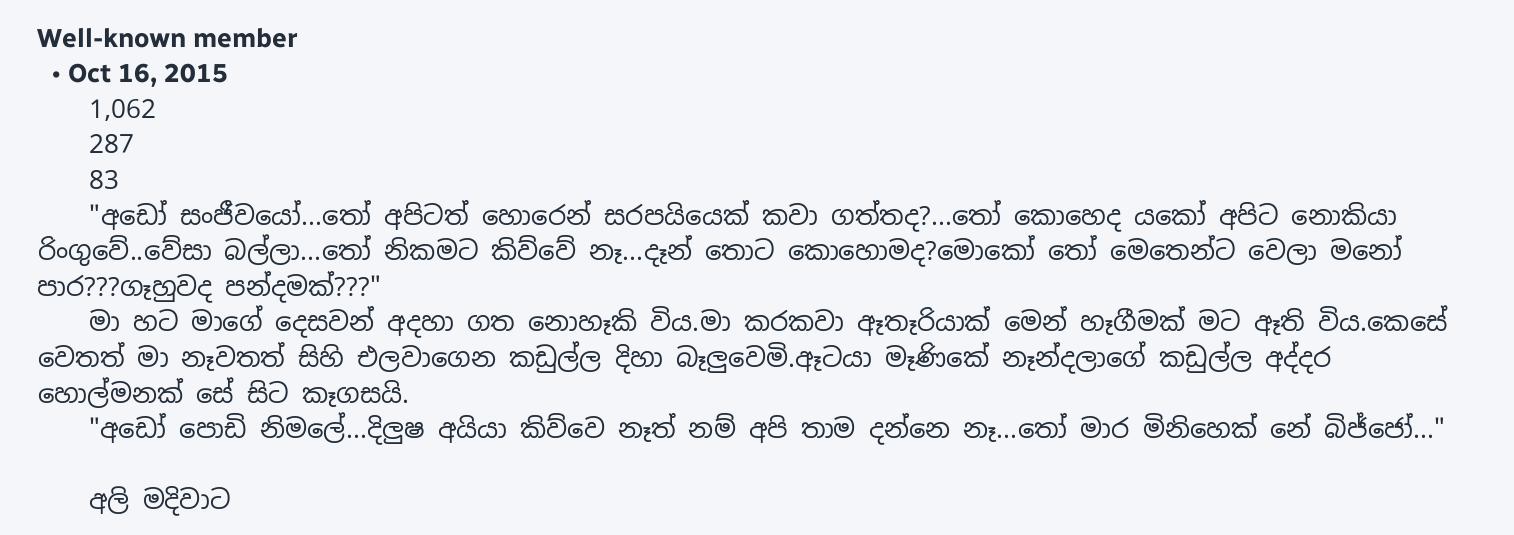Well-known member
  • Oct 16, 2015
    1,062
    287
    83
    "අඩෝ සංජීවයෝ...තෝ අපිටත් හොරෙන් සරපයියෙක් කවා ගත්තද?...තෝ කොහෙද යකෝ අපිට නොකියා රිංගුවේ..වේසා බල්ලා...තෝ නිකමට කිව්වේ නෑ...දෑන් තොට කොහොමද?මොකෝ තෝ මෙතෙන්ට වෙලා මනෝ පාර???ගෑහුවද පන්දමක්???"
    මා හට මාගේ දෙසවන් අදහා ගත නොහෑකි විය.මා කරකවා ඈතෑරියාක් මෙන් හෑගීමක් මට ඈති විය.කෙසේ වෙතත් මා නෑවතත් සිහි එලවාගෙන කඩුල්ල දිහා බෑලුවෙමි.ඈටයා මෑණිකේ නෑන්දලාගේ කඩුල්ල අද්දර හොල්මනක් සේ සිට කෑගසයි.
    "අඩෝ පොඩි නිමලේ...දිලුෂ අයියා කිව්වෙ නෑත් නම් අපි තාම දන්නෙ නෑ...තෝ මාර මිනිහෙක් නේ බිජ්ජෝ..."

    අලි මදිවාට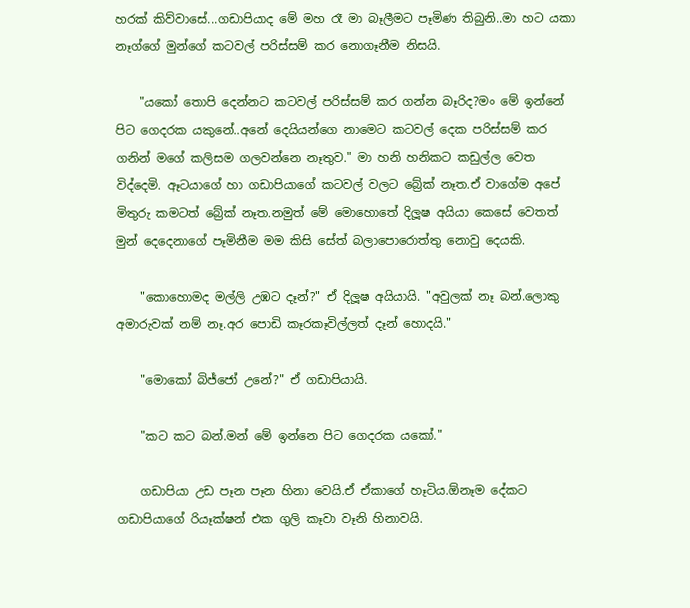හරක් කිව්වාසේ...ගඩාපියාද මේ මහ රෑ මා බෑලීමට පෑමිණ තිබුනි..මා හට යකා නෑග්ගේ මුන්ගේ කටවල් පරිස්සම් කර නොගෑනීම නිසයි.

    "යකෝ තොපි දෙන්නට කටවල් පරිස්සම් කර ගන්න බෑරිද?මං මේ ඉන්නේ පිට ගෙදරක යකුනේ..අනේ දෙයියන්ගෙ නාමෙට කටවල් දෙක පරිස්සම් කර ගනින් මගේ කලිසම ගලවන්නෙ නෑතුව." මා හනි හනිකට කඩුල්ල වෙත විද්දෙමි. ඈටයාගේ හා ගඩාපියාගේ කටවල් වලට බ්‍රේක් නෑත.ඒ වාගේම අපේ මිතුරු කමටත් බ්‍රේක් නෑත.නමුත් මේ මොහොතේ දිලූෂ අයියා කෙසේ වෙතත් මුන් දෙදෙනාගේ පෑමිනීම මම කිසි සේත් බලාපොරොත්තු නොවු දෙයකි.

    "කොහොමද මල්ලි උඹට දෑන්?" ඒ දිලූෂ අයියායි. "අවුලක් නෑ බන්.ලොකු අමාරුවක් නම් නෑ.අර පොඩි කෑරකෑවිල්ලත් දෑන් හොදයි."

    "මොකෝ බිජ්ජෝ උනේ?" ඒ ගඩාපියායි.

    "කට කට බන්.මන් මේ ඉන්නෙ පිට ගෙදරක යකෝ."

    ගඩාපියා උඩ පෑන පෑන හිනා වෙයි.ඒ ඒකාගේ හෑටිය.ඕනෑම දේකට ගඩාපියාගේ රියෑක්ෂන් එක ගුලි කෑවා වෑනි හිනාවයි.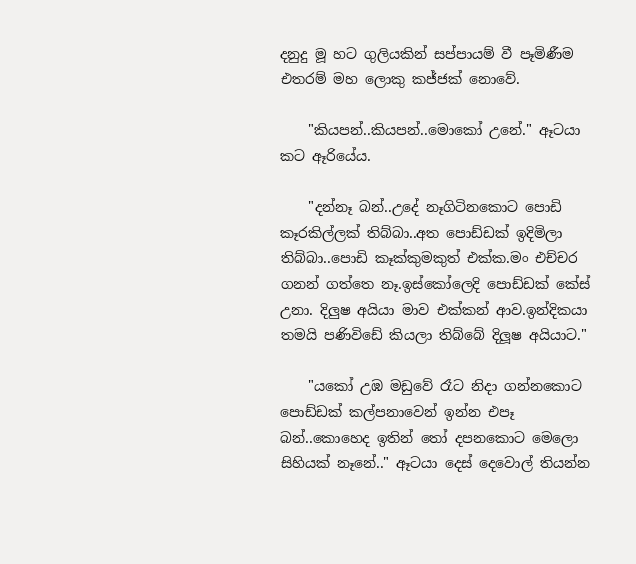දනුදු මූ හට ගුලියකින් සප්පායම් වී පෑමිණීම එතරම් මහ ලොකු කජ්ජක් නොවේ.

    "කියපන්..කියපන්..මොකෝ උනේ." ඈටයා කට ඈරියේය.

    "දන්නෑ බන්..උදේ නෑගිටිනකොට පොඩි කෑරකිල්ලක් තිබ්බා..අත පොඩ්ඩක් ඉදිමිලා තිබ්බා..පොඩි කෑක්කුමකුත් එක්ක.මං එච්චර ගනන් ගත්තෙ නෑ.ඉස්කෝලෙදි පොඩ්ඩක් කේස් උනා. දිලුෂ අයියා මාව එක්කන් ආව.ඉන්දිකයා තමයි පණිවිඩේ කියලා තිබ්බේ දිලූෂ අයියාට."

    "යකෝ උඹ මඩුවේ රෑට නිදා ගන්නකොට පොඩ්ඩක් කල්පනාවෙන් ඉන්න එපෑ බන්..කොහෙද ඉතින් තෝ දපනකොට මෙලො සිහියක් නෑනේ.." ඈටයා දෙස් දෙවොල් තියන්න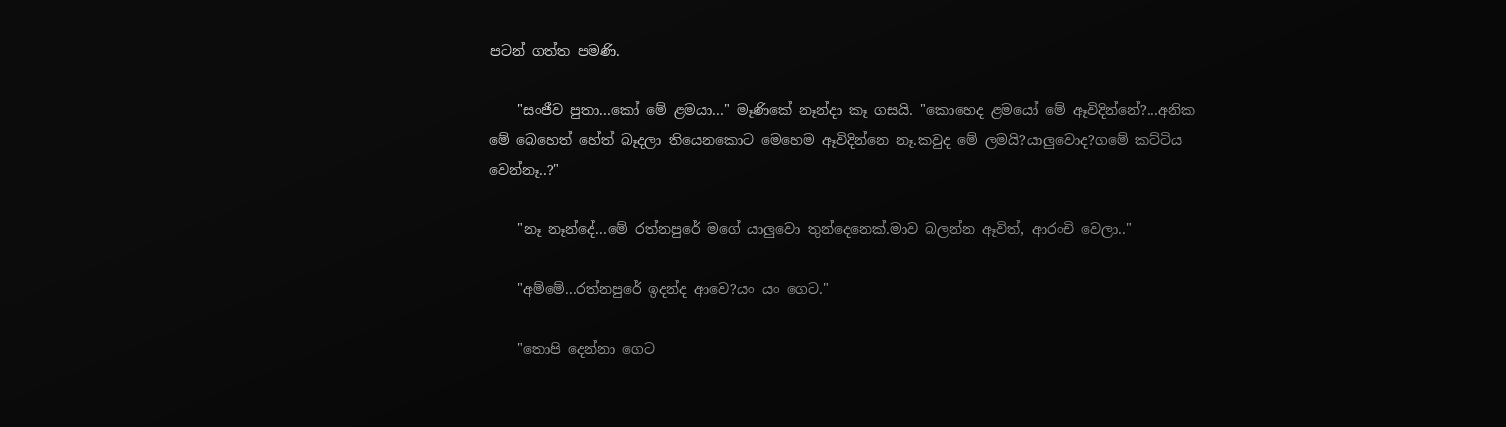පටන් ගත්ත පමණි.

    "සංජීව පුතා...කෝ මේ ළමයා..." මෑණිකේ නෑන්දා කෑ ගසයි. "කොහෙද ළමයෝ මේ ඈවිදින්නේ?...අනික මේ බෙහෙත් හේත් බෑදලා තියෙනකොට මෙහෙම ඈවිදින්නෙ නෑ.කවුද මේ ලමයි?යාලුවොද?ගමේ කට්ටිය වෙන්නෑ..?"

    "නෑ නෑන්දේ...මේ රත්නපුරේ මගේ යාලුවො තුන්දෙනෙක්.මාව බලන්න ඈවිත්, ආරංචි වෙලා.."

    "අම්මේ...රත්නපුරේ ඉදන්ද ආවෙ?යං යං ගෙට."

    "තොපි දෙන්නා ගෙට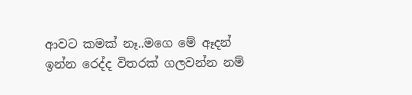ආවට කමක් නෑ..මගෙ මේ ඈදන් ඉන්න රෙද්ද විතරක් ගලවන්න නම්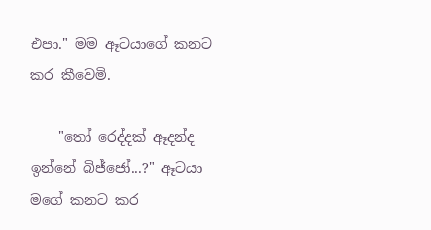එපා." මම ඈටයාගේ කනට කර කීවෙමි.

    "තෝ රෙද්දක් ඈදන්ද ඉන්නේ බිජ්ජෝ...?" ඈටයා මගේ කනට කර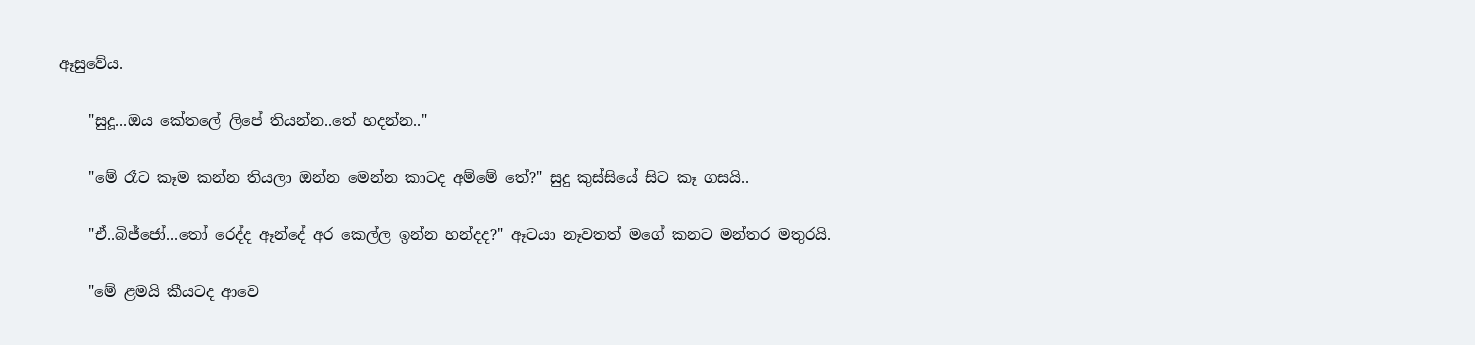ඈසුවේය.

    "සුදූ...ඔය කේතලේ ලිපේ තියන්න..තේ හදන්න.."

    "මේ රෑට කෑම කන්න තියලා ඔන්න මෙන්න කාටද අම්මේ තේ?" සුදු කුස්සියේ සිට කෑ ගසයි..

    "ඒ..බිජ්ජෝ...තෝ රෙද්ද ඈන්දේ අර කෙල්ල ඉන්න හන්දද?" ඈටයා නෑවතත් මගේ කනට මන්තර මතුරයි.

    "මේ ළමයි කීයටද ආවෙ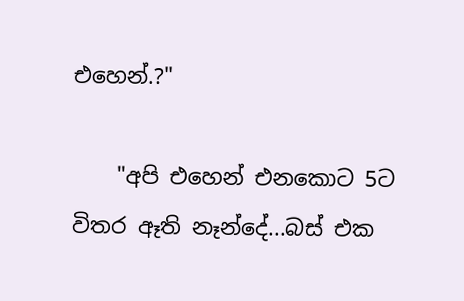එහෙන්.?"

    "අපි එහෙන් එනකොට 5ට විතර ඈති නෑන්දේ...බස් එක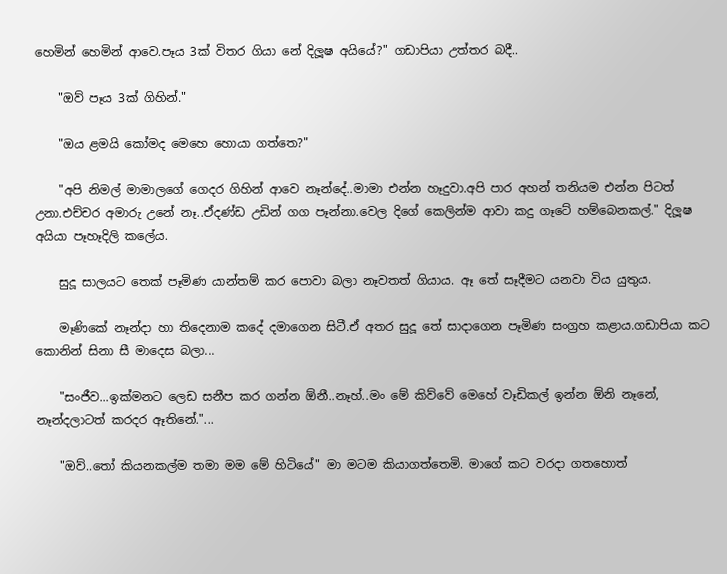හෙමින් හෙමින් ආවෙ.පෑය 3ක් විතර ගියා නේ දිලූෂ අයියේ?" ගඩාපියා උත්තර බදී..

    "ඔව් පෑය 3ක් ගිහින්."

    "ඔය ළමයි කෝමද මෙහෙ හොයා ගත්තෙ?"

    "අපි නිමල් මාමාලගේ ගෙදර ගිහින් ආවෙ නෑන්දේ..මාමා එන්න හෑදුවා.අපි පාර අහන් තනියම එන්න පිටත් උනා.එච්චර අමාරු උනේ නෑ..ඒදණ්ඩ උඩින් ගග පෑන්නා.වෙල දිගේ කෙලින්ම ආවා කදු ගෑටේ හම්බෙනකල්." දිලූෂ අයියා පෑහෑදිලි කලේය.

    සුදූ සාලයට තෙක් පෑමිණ යාන්තම් කර පොවා බලා නෑවතත් ගියාය. ඈ තේ සෑදීමට යනවා විය යුතුය.

    මෑණිකේ නෑන්දා හා තිදෙනාම කදේ දමාගෙන සිටී.ඒ අතර සුදූ තේ සාදාගෙන පෑමිණ සංග්‍රහ කළාය.ගඩාපියා කට කොනින් සිනා සී මාදෙස බලා...

    "සංජීව...ඉක්මනට ලෙඩ සනීප කර ගන්න ඕනී..නෑහ්..මං මේ කිව්වේ මෙහේ වෑඩිකල් ඉන්න ඕනි නෑනේ, නෑන්දලාටත් කරදර ඈතිනේ."...

    "ඔව්..තෝ කියනකල්ම තමා මම මේ හිටියේ" මා මටම කියාගත්තෙමි. මාගේ කට වරදා ගතහොත්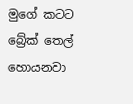මුගේ කටට බ්‍රේක් තෙල් හොයනවා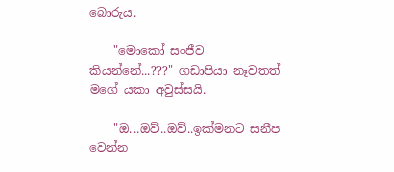බොරුය.

    "මොකෝ සංජීව කියන්නේ...???" ගඩාපියා නෑවතත් මගේ යකා අවුස්සයි.

    "ඔ...ඔව්..ඔව්..ඉක්මනට සනීප වෙන්න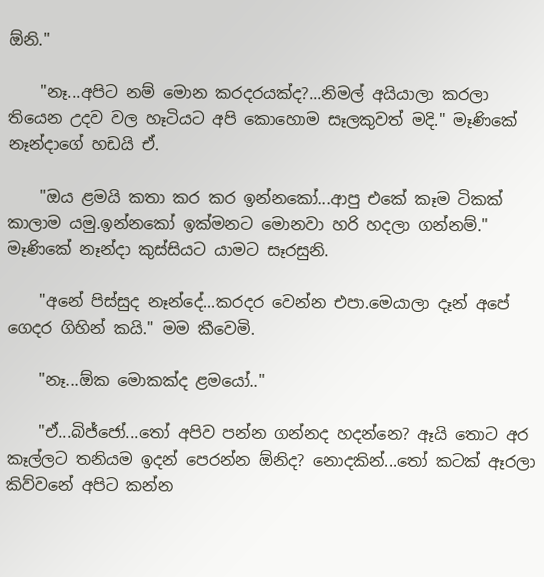ඕනි."

    "නෑ...අපිට නම් මොන කරදරයක්ද?...නිමල් අයියාලා කරලා තියෙන උදව වල හෑටියට අපි කොහොම සෑලකුවත් මදි." මෑණිකේ නෑන්දාගේ හඩයි ඒ.

    "ඔය ළමයි කතා කර කර ඉන්නකෝ...ආපු එකේ කෑම ටිකක් කාලාම යමු.ඉන්නකෝ ඉක්මනට මොනවා හරි හදලා ගන්නම්." මෑණිකේ නෑන්දා කුස්සියට යාමට සෑරසුනි.

    "අනේ පිස්සුද නෑන්දේ...කරදර වෙන්න එපා.මෙයාලා දෑන් අපේ ගෙදර ගිහින් කයි." මම කීවෙමි.

    "නෑ...ඕක මොකක්ද ළමයෝ.."

    "ඒ...බිජ්ජෝ...තෝ අපිව පන්න ගන්නද හදන්නෙ? ඈයි තොට අර කෑල්ලට තනියම ඉදන් පෙරන්න ඕනිද? නොදකින්...තෝ කටක් ඈරලා කිව්වනේ අපිට කන්න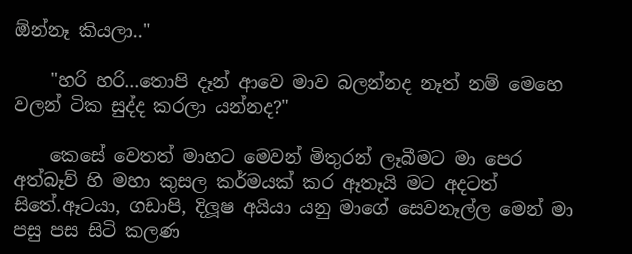ඕන්නෑ කියලා.."

    "හරි හරි...තොපි දෑන් ආවෙ මාව බලන්නද නෑත් නම් මෙහෙ වලන් ටික සුද්ද කරලා යන්නද?"

    කෙසේ වෙතත් මාහට මෙවන් මිතුරන් ලෑබීමට මා පෙර අත්බෑව් හි මහා කුසල කර්මයක් කර ඈතෑයි මට අදටත් සිතේ.ඈටයා, ගඩාපි, දිලූෂ අයියා යනු මාගේ සෙවනෑල්ල මෙන් මා පසු පස සිටි කලණ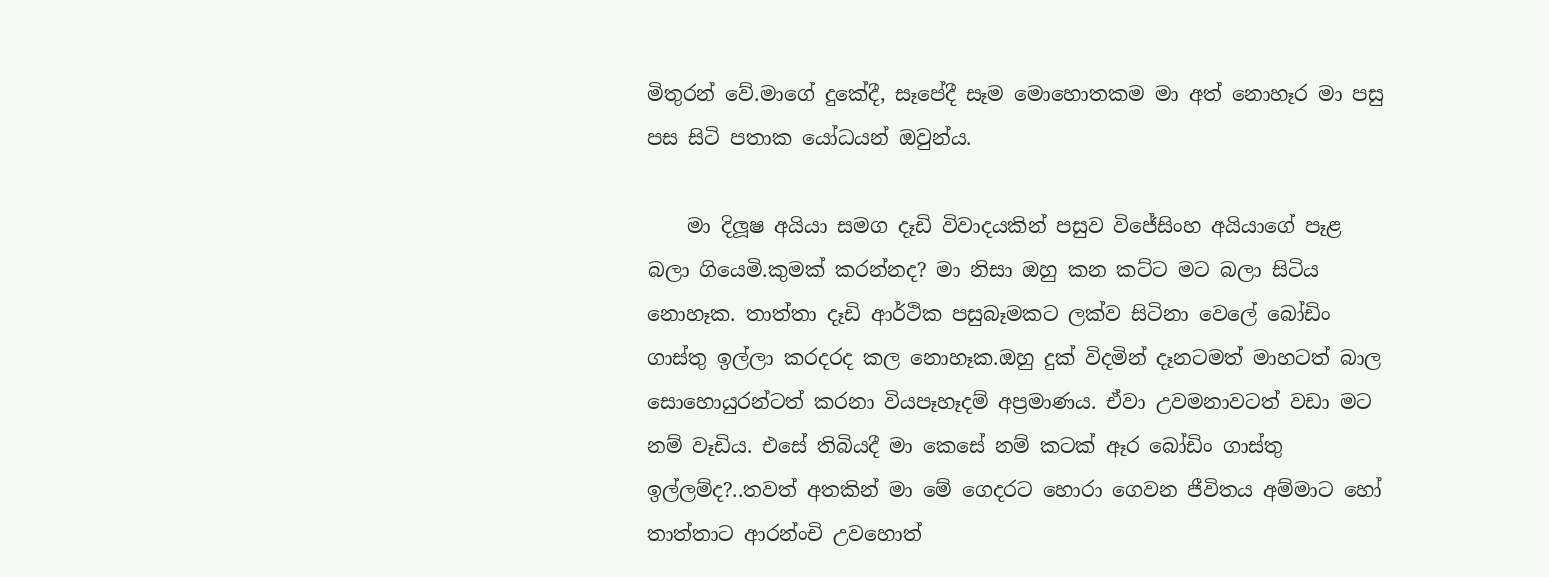මිතුරන් වේ.මාගේ දුකේදී, සෑපේදී සෑම මොහොතකම මා අත් නොහෑර මා පසු පස සිටි පතාක යෝධයන් ඔවුන්ය.

    මා දිලූෂ අයියා සමග දෑඩි විවාදයකින් පසුව විජේසිංහ අයියාගේ පෑළ බලා ගියෙමි.කුමක් කරන්නද? මා නිසා ඔහු කන කට්ට මට බලා සිටිය නොහෑක. තාත්තා දෑඩි ආර්ථික පසුබෑමකට ලක්ව සිටිනා වෙලේ බෝඩිං ගාස්තු ඉල්ලා කරදරද කල නොහෑක.ඔහු දුක් විදමින් දෑනටමත් මාහටත් බාල සොහොයුරන්ටත් කරනා වියපෑහෑදම් අප්‍රමාණය. ඒවා උවමනාවටත් වඩා මට නම් වෑඩිය. එසේ තිබියදී මා කෙසේ නම් කටක් ඈර බෝඩිං ගාස්තු ඉල්ලම්ද?..තවත් අතකින් මා මේ ගෙදරට හොරා ගෙවන ජීවිතය අම්මාට හෝ තාත්තාට ආරන්ංචි උවහොත්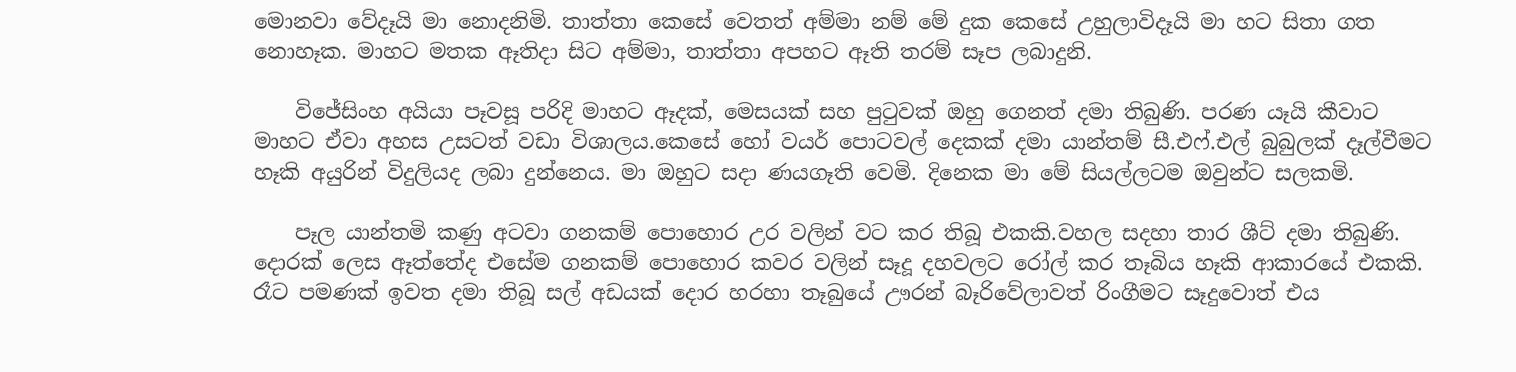මොනවා වේදෑයි මා නොදනිමි. තාත්තා කෙසේ වෙතත් අම්මා නම් මේ දුක කෙසේ උහුලාවිදෑයි මා හට සිතා ගත නොහෑක. මාහට මතක ඈතිදා සිට අම්මා, තාත්තා අපහට ඈති තරම් සෑප ලබාදුනි.

    විජේසිංහ අයියා පෑවසූ පරිදි මාහට ඈදක්, මෙසයක් සහ පුටුවක් ඔහු ගෙනත් දමා තිබුණි. පරණ යෑයි කීවාට මාහට ඒවා අහස උසටත් වඩා විශාලය.කෙසේ හෝ වයර් පොටවල් දෙකක් දමා යාන්තම් සී.එෆ්.එල් බුබුලක් දෑල්වීමට හෑකි අයුරින් විදුලියද ලබා දුන්නෙය. මා ඔහුට සදා ණයගෑති වෙමි. දිනෙක මා මේ සියල්ලටම ඔවුන්ට සලකමි.

    පෑල යාන්තමි කණු අටවා ගනකම් පොහොර උර වලින් වට කර තිබූ එකකි.වහල සදහා තාර ශීට් දමා තිබුණි. දොරක් ලෙස ඈත්තේද එසේම ගනකම් පොහොර කවර වලින් සෑදූ දහවලට රෝල් කර තෑබිය හෑකි ආකාරයේ එකකි. රෑට පමණක් ඉවත දමා තිබූ සල් අඩයක් දොර හරහා තෑබුයේ ඌරන් බෑරිවේලාවත් රිංගීමට සෑදුවොත් එය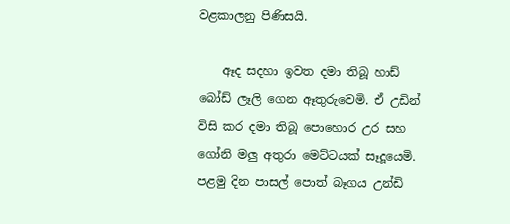වළකාලනු පිණිසයි.

    ඈද සදහා ඉවත දමා තිබූ හාඩ් බෝඩ් ලෑලි ගෙන ඈතුරුවෙමි. ඒ උඩින් විසි කර දමා තිබූ පොහොර උර සහ ගෝනි මලු අතුරා මෙට්ටයක් සෑදූයෙමි. පළමු දින පාසල් පොත් බෑගය උන්ඩි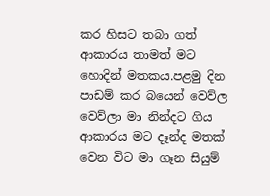කර හිසට තබා ගත් ආකාරය තාමත් මට හොදින් මතකය.පළමු දින පාඩම් කර බයෙන් වෙව්ල වෙව්ලා මා නින්දට ගිය ආකාරය මට දෑන්ද මතක් වෙන විට මා ගෑන සියුම්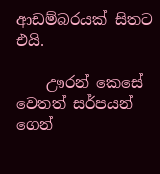ආඩම්බරයක් සිතට එයි.

    ඌරන් කෙසේ වෙතත් සර්පයන් ගෙන්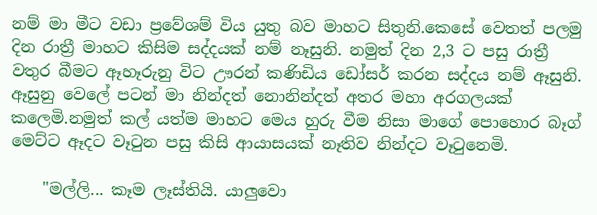නම් මා මීට වඩා ප්‍රවේශම් විය යුතු බව මාහට සිතුනි.කෙසේ වෙතත් පලමු දින රාත්‍රී මාහට කිසිම සද්දයක් නම් නෑසුනි. නමුත් දින 2,3 ට පසු රාත්‍රී වතුර බීමට ඈහෑරුනු විට ඌරන් කණිඩිය ඩෝසර් කරන සද්දය නම් ඈසුනි. ඈසුනු වෙලේ පටන් මා නින්දත් නොනින්දත් අතර මහා අරගලයක් කලෙමි.නමුත් කල් යත්ම මාහට මෙය හුරු වීම නිසා මාගේ පොහොර බෑග් මෙට්ට ඈදට වෑටුන පසු කිසි ආයාසයක් නෑතිව නින්දට වෑටුනෙමි.

    "මල්ලි... කෑම ලෑස්තියි. යාලුවො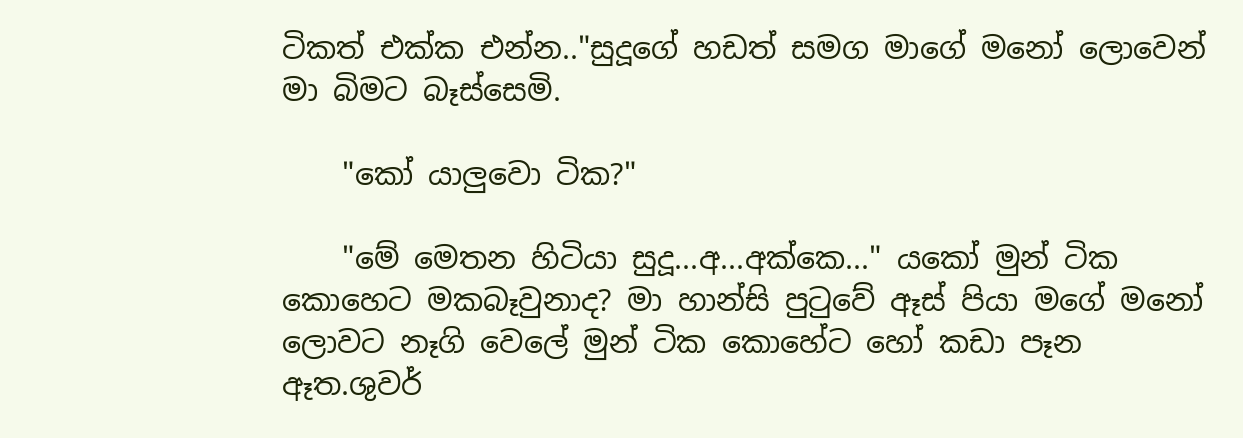ටිකත් එක්ක එන්න.."සුදූගේ හඩත් සමග මාගේ මනෝ ලොවෙන් මා බිමට බෑස්සෙමි.

    "කෝ යාලුවො ටික?"

    "මේ මෙතන හිටියා සුදූ...අ...අක්කෙ..." යකෝ මුන් ටික කොහෙට මකබෑවුනාද? මා හාන්සි පුටුවේ ඈස් පියා මගේ මනෝ ලොවට නෑගි වෙලේ මුන් ටික කොහේට හෝ කඩා පෑන ඈත.ශුවර්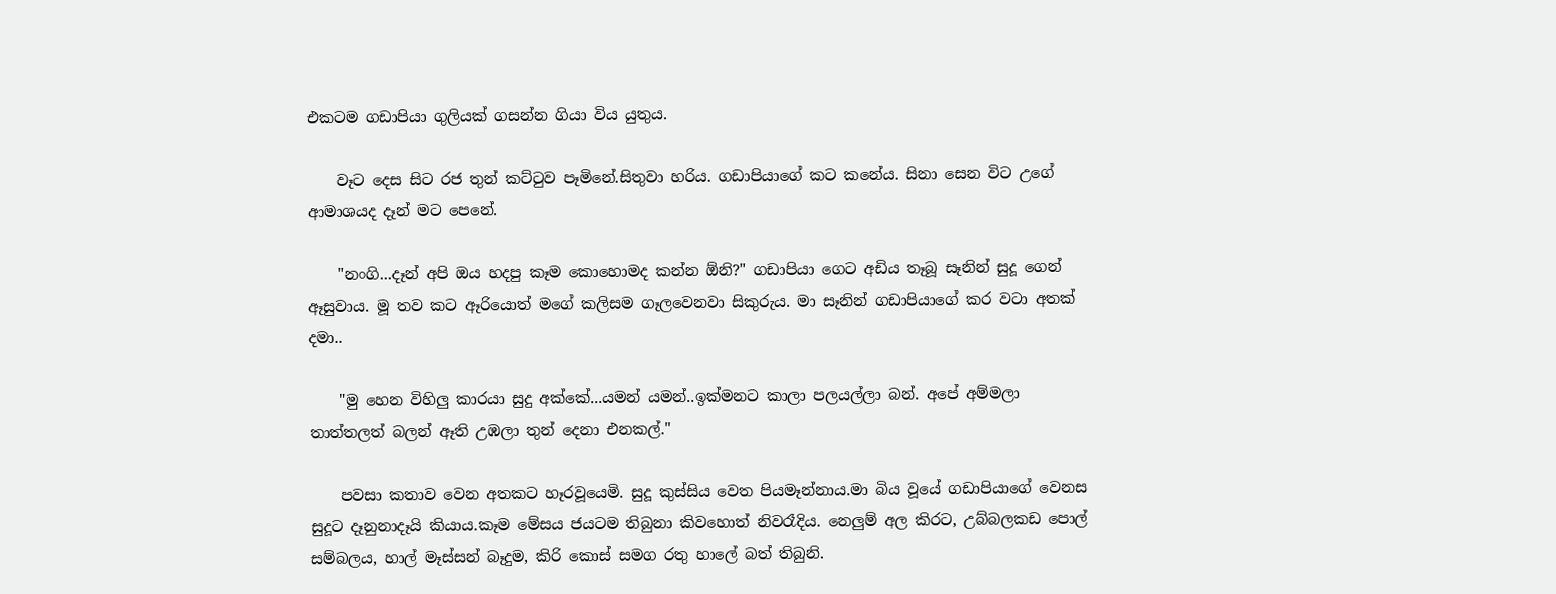එකටම ගඩාපියා ගුලියක් ගසන්න ගියා විය යුතුය.

    වෑට දෙස සිට රජ තුන් කට්ටුව පෑමිනේ.සිතුවා හරිය. ගඩාපියාගේ කට කනේය. සිනා සෙන විට උගේ ආමාශයද දෑන් මට පෙනේ.

    "නංගි...දෑන් අපි ඔය හදපු කෑම කොහොමද කන්න ඕනි?" ගඩාපියා ගෙට අඩිය තෑබූ සෑනින් සුදූ ගෙන් ඈසුවාය. මූ තව කට ඈරියොත් මගේ කලිසම ගෑලවෙනවා සිකුරුය. මා සෑනින් ගඩාපියාගේ කර වටා අතක් දමා..

    "මු හෙන විහිලු කාරයා සුදු අක්කේ...යමන් යමන්..ඉක්මනට කාලා පලයල්ලා බන්. අපේ අම්මලා තාත්තලත් බලන් ඈති උඹලා තුන් දෙනා එනකල්."

    පවසා කතාව වෙන අතකට හෑරවූයෙමි. සුදූ කුස්සිය වෙත පියමෑන්නාය.මා බිය වූයේ ගඩාපියාගේ වෙනස සුදූට දෑනුනාදෑයි කියාය.කෑම මේසය ජයටම තිබුනා කිවහොත් නිවරෑදිය. නෙලුම් අල කිරට, උබ්බලකඩ පොල් සම්බලය, හාල් මෑස්සන් බෑදුම, කිරි කොස් සමග රතු හාලේ බත් තිබුනි.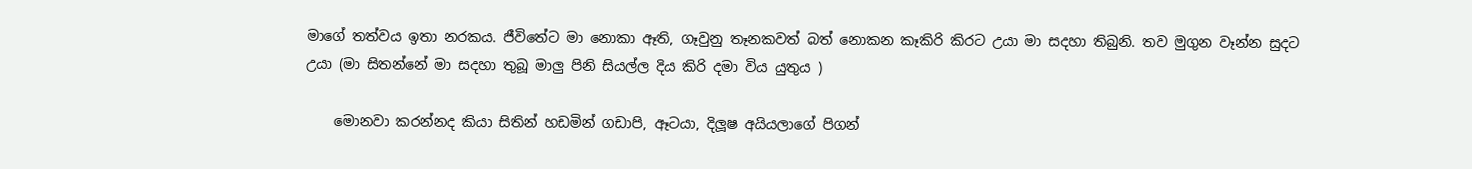මාගේ තත්වය ඉතා නරකය. ජීවිතේට මා නොකා ඈති, ගෑවුනු තෑනකවත් බත් නොකන කෑකිරි කිරට උයා මා සදහා තිබුනි. තව මුගුන වෑන්න සුදට උයා (මා සිතන්නේ මා සදහා තුබූ මාලු පිනි සියල්ල දිය කිරි දමා විය යුතුය )

    මොනවා කරන්නද කියා සිතින් හඩමින් ගඩාපි, ඈටයා, දිලූෂ අයියලාගේ පිගන්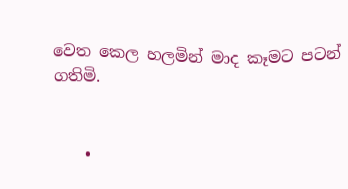වෙත කෙල හලමින් මාද කෑමට පටන් ගතිමි.


    •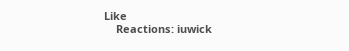Like
    Reactions: iuwick